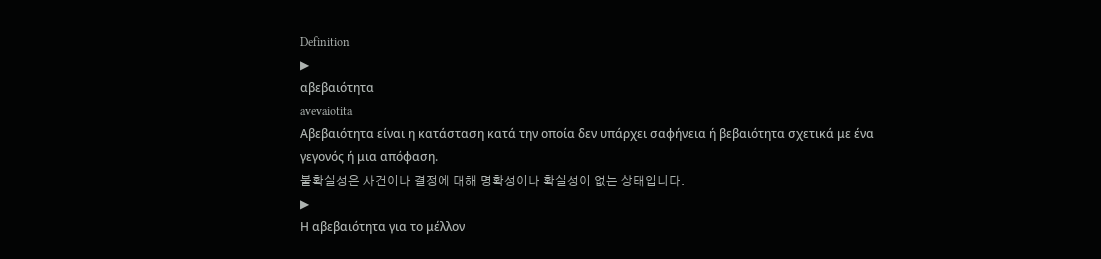Definition
▶
αβεβαιότητα
avevaiotita
Αβεβαιότητα είναι η κατάσταση κατά την οποία δεν υπάρχει σαφήνεια ή βεβαιότητα σχετικά με ένα γεγονός ή μια απόφαση.
불확실성은 사건이나 결정에 대해 명확성이나 확실성이 없는 상태입니다.
▶
Η αβεβαιότητα για το μέλλον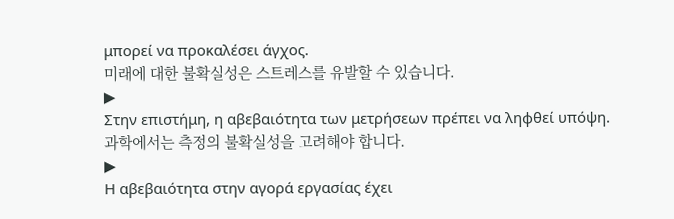μπορεί να προκαλέσει άγχος.
미래에 대한 불확실성은 스트레스를 유발할 수 있습니다.
▶
Στην επιστήμη, η αβεβαιότητα των μετρήσεων πρέπει να ληφθεί υπόψη.
과학에서는 측정의 불확실성을 고려해야 합니다.
▶
Η αβεβαιότητα στην αγορά εργασίας έχει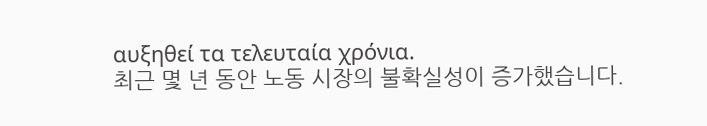αυξηθεί τα τελευταία χρόνια.
최근 몇 년 동안 노동 시장의 불확실성이 증가했습니다.